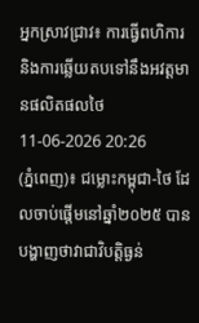អ្នកស្រាវជ្រាវ៖ ការធ្វើពហិការ និងការឆ្លើយតបទៅនឹងអវត្តមានផលិតផលថៃ
11-06-2026 20:26
(ភ្នំពេញ)៖ ជម្លោះកម្ពុជា-ថៃ ដែលចាប់ផ្ដើមនៅឆ្នាំ២០២៥ បានបង្ហាញថាវាជាវិបត្តិធ្ងន់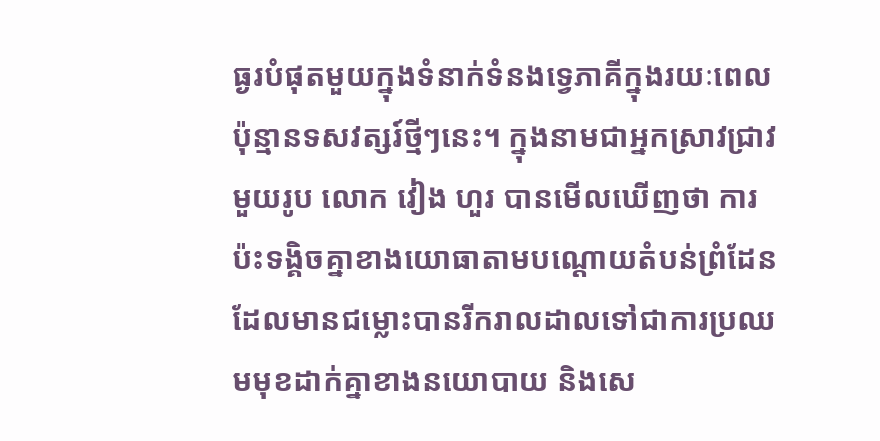ធ្ងរបំផុតមួយក្នុងទំនាក់ទំនងទ្វេភាគីក្នុងរយៈពេលប៉ុន្មានទសវត្សរ៍ថ្មីៗនេះ។ ក្នុងនាមជាអ្នកស្រាវជ្រាវមួយរូប លោក វៀង ហួរ បានមើលឃើញថា ការប៉ះទង្គិចគ្នាខាងយោធាតាមបណ្តោយតំបន់ព្រំដែនដែលមានជម្លោះបានរីករាលដាលទៅជាការប្រឈមមុខដាក់គ្នាខាងនយោបាយ និងសេ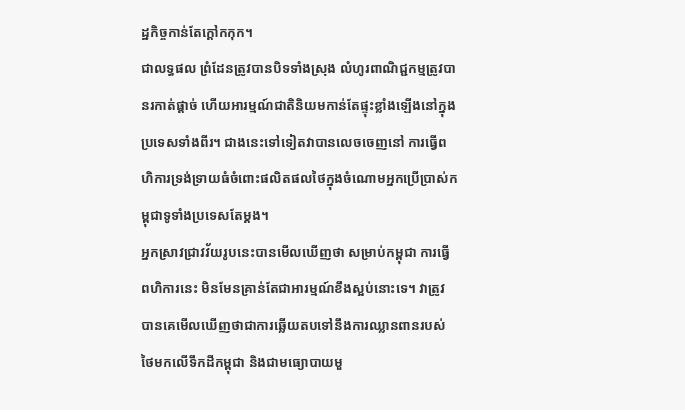ដ្ឋកិច្ចកាន់តែក្តៅកកុក។
ជាលទ្ធផល ព្រំដែនត្រូវបានបិទទាំងស្រុង លំហូរពាណិជ្ជកម្មត្រូវបានរកាត់ផ្តាច់ ហើយអារម្មណ៍ជាតិនិយមកាន់តែផ្ទុះខ្លាំងឡើងនៅក្នុងប្រទេសទាំងពីរ។ ជាងនេះទៅទៀតវាបានលេចចេញនៅ ការធ្វើពហិការទ្រង់ទ្រាយធំចំពោះផលិតផលថៃក្នុងចំណោមអ្នកប្រើប្រាស់កម្ពុជាទូទាំងប្រទេសតែម្តង។
អ្នកស្រាវជ្រាវវ័យរូបនេះបានមើលឃើញថា សម្រាប់កម្ពុជា ការធ្វើពហិការនេះ មិនមែនគ្រាន់តែជាអារម្មណ៍ខឹងស្អប់នោះទេ។ វាត្រូវបានគេមើលឃើញថាជាការឆ្លើយតបទៅនឹងការឈ្លានពានរបស់ថៃមកលើទឹកដីកម្ពុជា និងជាមធ្យោបាយមួ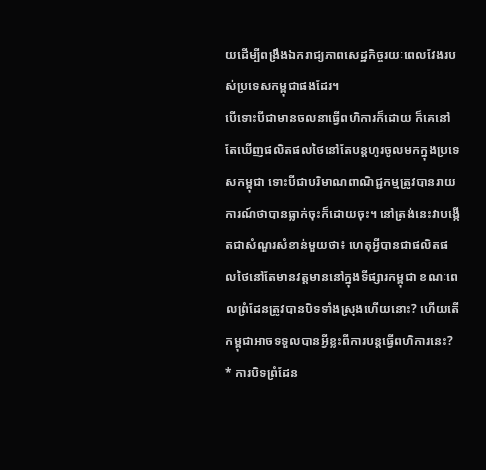យដើម្បីពង្រឹងឯករាជ្យភាពសេដ្ឋកិច្ចរយៈពេលវែងរបស់ប្រទេសកម្ពុជាផងដែរ។
បើទោះបីជាមានចលនាធ្វើពហិការក៏ដោយ ក៏គេនៅតែឃើញផលិតផលថៃនៅតែបន្តហូរចូលមកក្នុងប្រទេសកម្ពុជា ទោះបីជាបរិមាណពាណិជ្ជកម្មត្រូវបានរាយការណ៍ថាបានធ្លាក់ចុះក៏ដោយចុះ។ នៅត្រង់នេះវាបង្កើតជាសំណួរសំខាន់មួយថា៖ ហេតុអ្វីបានជាផលិតផលថៃនៅតែមានវត្តមាននៅក្នុងទីផ្សារកម្ពុជា ខណៈពេលព្រំដែនត្រូវបានបិទទាំងស្រុងហើយនោះ? ហើយតើកម្ពុជាអាចទទួលបានអ្វីខ្លះពីការបន្តធ្វើពហិការនេះ?
* ការបិទព្រំដែន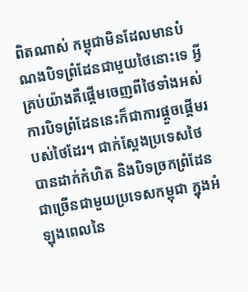ពិតណាស់ កម្ពុជាមិនដែលមានបំណងបិទព្រំដែនជាមួយថៃនោះទេ អ្វីគ្រប់យ៉ាងគឺផ្តើមចេញពីថៃទាំងអស់ ការបិទព្រំដែននេះក៏ជាការផ្តួចផ្តើមរបស់ថៃដែរ។ ជាក់ស្តែងប្រទេសថៃបានដាក់កំហិត និងបិទច្រកព្រំដែនជាច្រើនជាមួយប្រទេសកម្ពុជា ក្នុងអំឡុងពេលនៃ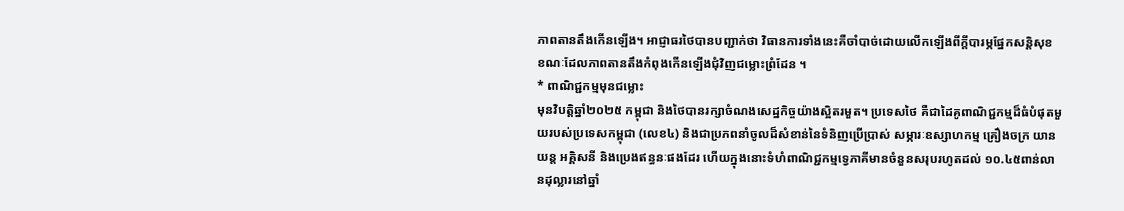ភាពតានតឹងកើនឡើង។ អាជ្ញាធរថៃបានបញ្ជាក់ថា វិធានការទាំងនេះគឺចាំបាច់ដោយលើកឡើងពីក្តីបារម្ភផ្នែកសន្តិសុខ ខណៈដែលភាពតានតឹងកំពុងកើនឡើងជុំវិញជម្លោះព្រំដែន ។
* ពាណិជ្ជកម្មមុនជម្លោះ
មុនវិបត្តិឆ្នាំ២០២៥ កម្ពុជា និងថៃបានរក្សាចំណងសេដ្ឋកិច្ចយ៉ាងស្អិតរមួត។ ប្រទេសថៃ គឺជាដៃគូពាណិជ្ជកម្មដ៏ធំបំផុតមួយរបស់ប្រទេសកម្ពុជា (លេខ៤) និងជាប្រភពនាំចូលដ៏សំខាន់នៃទំនិញប្រើប្រាស់ សម្ភារៈឧស្សាហកម្ម គ្រឿងចក្រ យានយន្ត អគ្គិសនី និងប្រេងឥន្ធនៈផងដែរ ហើយក្នុងនោះទំហំពាណិជ្ជកម្មទ្វេភាគីមានចំនួនសរុបរហូតដល់ ១០.៤៥ពាន់លានដុល្លារនៅឆ្នាំ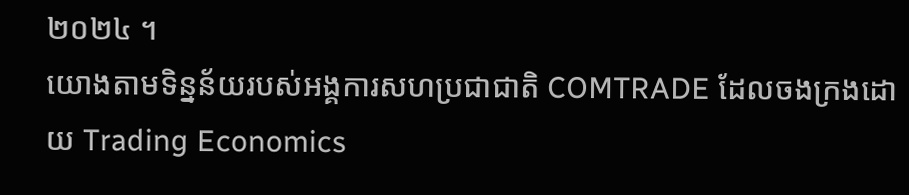២០២៤ ។
យោងតាមទិន្នន័យរបស់អង្គការសហប្រជាជាតិ COMTRADE ដែលចងក្រងដោយ Trading Economics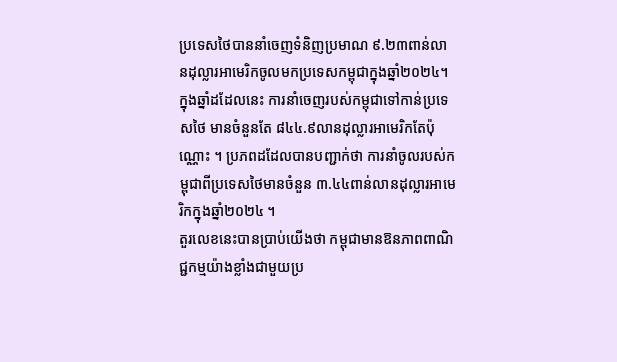ប្រទេសថៃបាននាំចេញទំនិញប្រមាណ ៩.២៣ពាន់លានដុល្លារអាមេរិកចូលមកប្រទេសកម្ពុជាក្នុងឆ្នាំ២០២៤។ ក្នុងឆ្នាំដដែលនេះ ការនាំចេញរបស់កម្ពុជាទៅកាន់ប្រទេសថៃ មានចំនួនតែ ៨៤៤.៩លានដុល្លារអាមេរិកតែប៉ុណ្ណោះ ។ ប្រភពដដែលបានបញ្ជាក់ថា ការនាំចូលរបស់កម្ពុជាពីប្រទេសថៃមានចំនួន ៣.៤៤ពាន់លានដុល្លារអាមេរិកក្នុងឆ្នាំ២០២៤ ។
តួរលេខនេះបានប្រាប់យើងថា កម្ពុជាមានឱនភាពពាណិជ្ជកម្មយ៉ាងខ្លាំងជាមួយប្រ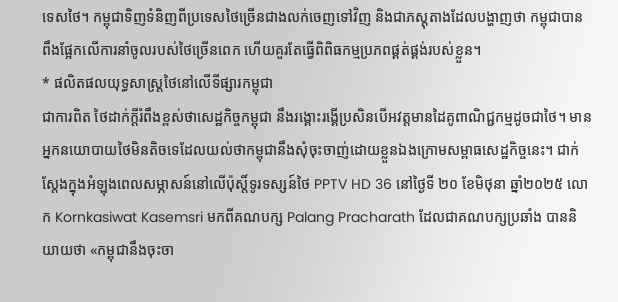ទេសថៃ។ កម្ពុជាទិញទំនិញពីប្រទេសថៃច្រើនជាងលក់ចេញទៅវិញ និងជាភស្តុតាងដែលបង្ហាញថា កម្ពុជាបានពឹងផ្អែកលើការនាំចូលរបស់ថៃច្រើនពេក ហើយគួរតែធ្វើពិពិធកម្មប្រភពផ្គត់ផ្គង់របស់ខ្លួន។
* ផលិតផលយុទ្ធសាស្ត្រថៃនៅលើទីផ្សារកម្ពុជា
ជាការពិត ថៃដាក់ក្តីរំពឹងខ្ពស់ថាសេដ្ឋកិច្ចកម្ពុជា នឹងរង្គោះរង្គើប្រសិនបើអវត្តមានដៃគូពាណិជ្ជកម្មដូចជាថៃ។ មានអ្នកនយោបាយថៃមិនតិចទេដែលយល់ថាកម្ពុជានឹងសុំចុះចាញ់ដោយខ្លួនឯងក្រោមសម្ពាធសេដ្ឋកិច្ចនេះ។ ជាក់ស្តែងក្នុងអំឡុងពេលសម្ភាសន៍នៅលើប៉ុស្តិ៍ទូរទស្សន៍ថៃ PPTV HD 36 នៅថ្ងៃទី ២០ ខែមិថុនា ឆ្នាំ២០២៥ លោក Kornkasiwat Kasemsri មកពីគណបក្ស Palang Pracharath ដែលជាគណបក្សប្រឆាំង បាននិយាយថា «កម្ពុជានឹងចុះចា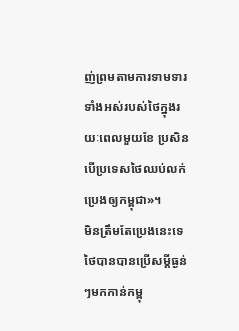ញ់ព្រមតាមការទាមទារទាំងអស់របស់ថៃក្នុងរយៈពេលមួយខែ ប្រសិនបើប្រទេសថៃឈប់លក់ប្រេងឲ្យកម្ពុជា»។
មិនត្រឹមតែប្រេងនេះទេ ថៃបានបានប្រើសម្តីធ្ងន់ៗមកកាន់កម្ពុ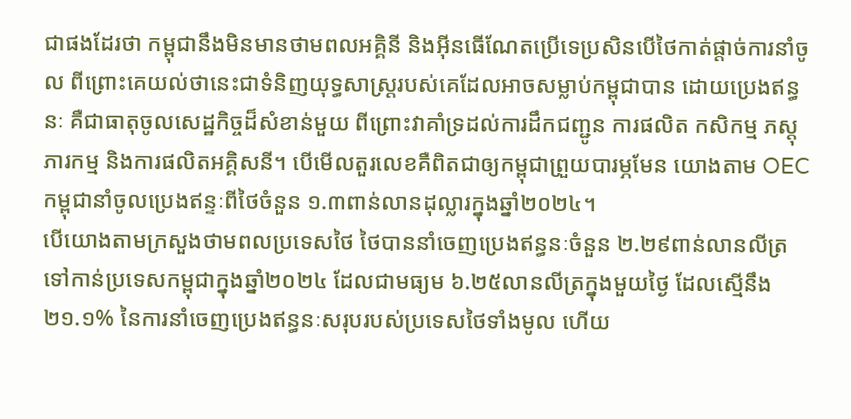ជាផងដែរថា កម្ពុជានឹងមិនមានថាមពលអគ្គិនី និងអ៊ីនធើណែតប្រើទេប្រសិនបើថៃកាត់ផ្តាច់ការនាំចូល ពីព្រោះគេយល់ថានេះជាទំនិញយុទ្ធសាស្រ្តរបស់គេដែលអាចសម្លាប់កម្ពុជាបាន ដោយប្រេងឥន្ធនៈ គឺជាធាតុចូលសេដ្ឋកិច្ចដ៏សំខាន់មួយ ពីព្រោះវាគាំទ្រដល់ការដឹកជញ្ជូន ការផលិត កសិកម្ម ភស្តុភារកម្ម និងការផលិតអគ្គិសនី។ បើមើលតួរលេខគឺពិតជាឲ្យកម្ពុជាព្រួយបារម្ភមែន យោងតាម OEC កម្ពុជានាំចូលប្រេងឥន្ទៈពីថៃចំនួន ១.៣ពាន់លានដុល្លារក្នុងឆ្នាំ២០២៤។
បើយោងតាមក្រសួងថាមពលប្រទេសថៃ ថៃបាននាំចេញប្រេងឥន្ធនៈចំនួន ២.២៩ពាន់លានលីត្រទៅកាន់ប្រទេសកម្ពុជាក្នុងឆ្នាំ២០២៤ ដែលជាមធ្យម ៦.២៥លានលីត្រក្នុងមួយថ្ងៃ ដែលស្មើនឹង ២១.១% នៃការនាំចេញប្រេងឥន្ធនៈសរុបរបស់ប្រទេសថៃទាំងមូល ហើយ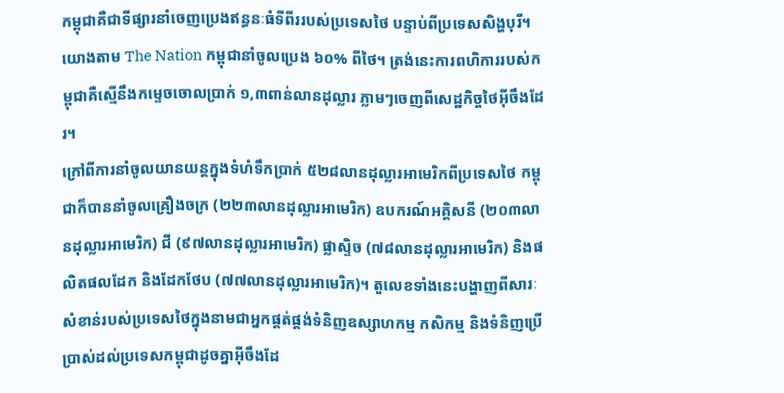កម្ពុជាគឺជាទីផ្សារនាំចេញប្រេងឥន្ធនៈធំទីពីររបស់ប្រទេសថៃ បន្ទាប់ពីប្រទេសសិង្ហបុរី។ យោងតាម The Nation កម្ពុជានាំចូលប្រេង ៦០% ពីថៃ។ ត្រង់នេះការពហិការរបស់កម្ពុជាគឺស្មើនឹងកម្ទេចចោលប្រាក់ ១,៣ពាន់លានដុល្លារ ភ្លាមៗចេញពីសេដ្ឋកិច្ចថៃអ៊ីចឹងដែរ។
ក្រៅពីការនាំចូលយានយន្តក្នុងទំហំទឹកប្រាក់ ៥២៨លានដុល្លារអាមេរិកពីប្រទេសថៃ កម្ពុជាក៏បាននាំចូលគ្រឿងចក្រ (២២៣លានដុល្លារអាមេរិក) ឧបករណ៍អគ្គិសនី (២០៣លានដុល្លារអាមេរិក) ជី (៩៧លានដុល្លារអាមេរិក) ផ្លាស្ទិច (៧៨លានដុល្លារអាមេរិក) និងផលិតផលដែក និងដែកថែប (៧៧លានដុល្លារអាមេរិក)។ តួលេខទាំងនេះបង្ហាញពីសារៈសំខាន់របស់ប្រទេសថៃក្នុងនាមជាអ្នកផ្គត់ផ្គង់ទំនិញឧស្សាហកម្ម កសិកម្ម និងទំនិញប្រើប្រាស់ដល់ប្រទេសកម្ពុជាដូចគ្នាអ៊ីចឹងដែ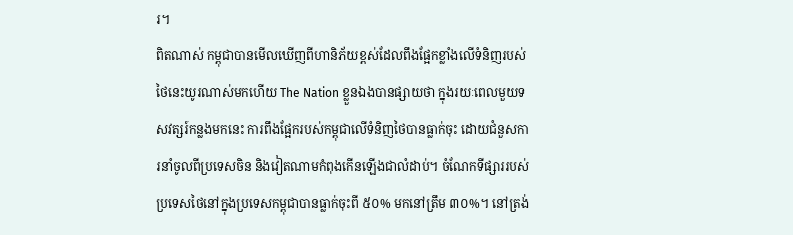រ។
ពិតណាស់ កម្ពុជាបានមើលឃើញពីហានិភ័យខ្ពស់ដែលពឹងផ្អែកខ្លាំងលើទំនិញរបស់ថៃនេះយូរណាស់មកហើយ The Nation ខ្លួនឯងបានផ្សាយថា ក្នុងរយៈពេលមួយទសវត្សរ៍កន្លងមកនេះ ការពឹងផ្អែករបស់កម្ពុជាលើទំនិញថៃបានធ្លាក់ចុះ ដោយជំនួសការនាំចូលពីប្រទេសចិន និងវៀតណាមកំពុងកើនឡើងជាលំដាប់។ ចំណែកទីផ្សាររបស់ប្រទេសថៃនៅក្នុងប្រទេសកម្ពុជាបានធ្លាក់ចុះពី ៥០% មកនៅត្រឹម ៣០%។ នៅត្រង់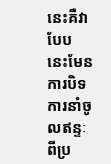នេះគឺវាបែបនេះមែន ការបិទការនាំចូលឥន្ទៈពីប្រ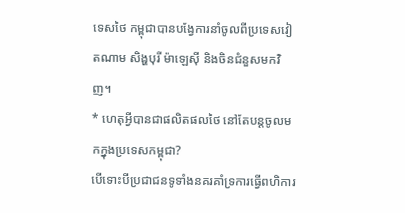ទេសថៃ កម្ពុជាបានបង្វែការនាំចូលពីប្រទេសវៀតណាម សិង្ហបុរី ម៉ាឡេស៊ី និងចិនជំនួសមកវិញ។
* ហេតុអ្វីបានជាផលិតផលថៃ នៅតែបន្តចូលមកក្នុងប្រទេសកម្ពុជា?
បើទោះបីប្រជាជនទូទាំងនគរគាំទ្រការធ្វើពហិការ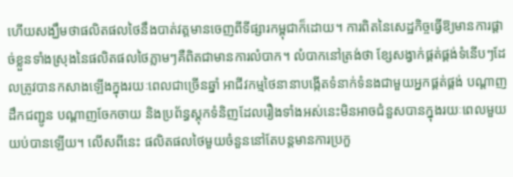ហើយសង្ឃឹមថាផលិតផលថៃនឹងបាត់វត្តមានចេញពីទីផ្សារកម្ពុជាក៏ដោយ។ ការពិតនៃសេដ្ឋកិច្ចធ្វើឱ្យមានការផ្ដាច់ខ្លួនទាំងស្រុងនៃផលិតផលថៃភ្លាមៗគឺពិតជាមានការលំបាក។ លំបាកនៅត្រង់ថា ខ្សែសង្វាក់ផ្គត់ផ្គង់ទំនើបៗដែលត្រូវបានកសាងឡើងក្នុងរយៈពេលជាច្រើនឆ្នាំ អាជីវកម្មថៃនានាបង្កើតទំនាក់ទំនងជាមួយអ្នកផ្គត់ផ្គង់ បណ្តាញដឹកជញ្ជូន បណ្តាញចែកចាយ និងប្រព័ន្ធស្តុកទំនិញដែលរឿងទាំងអស់នេះមិនអាចជំនួសបានក្នុងរយៈពេលមួយយប់បានឡើយ។ លើសពីនេះ ផលិតផលថៃមួយចំនួននៅតែបន្តមានការប្រកួ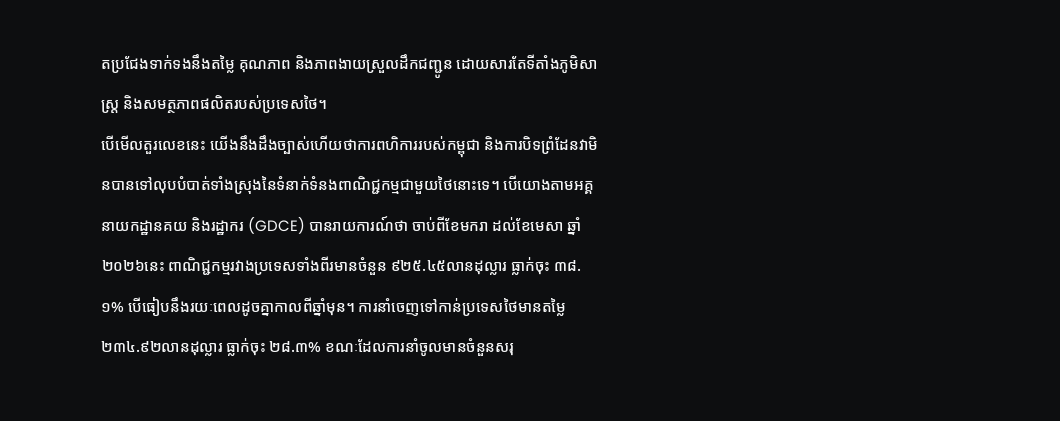តប្រជែងទាក់ទងនឹងតម្លៃ គុណភាព និងភាពងាយស្រួលដឹកជញ្ជូន ដោយសារតែទីតាំងភូមិសាស្ត្រ និងសមត្ថភាពផលិតរបស់ប្រទេសថៃ។
បើមើលតួរលេខនេះ យើងនឹងដឹងច្បាស់ហើយថាការពហិការរបស់កម្ពុជា និងការបិទព្រំដែនវាមិនបានទៅលុបបំបាត់ទាំងស្រុងនៃទំនាក់ទំនងពាណិជ្ជកម្មជាមួយថៃនោះទេ។ បើយោងតាមអគ្គនាយកដ្ឋានគយ និងរដ្ឋាករ (GDCE) បានរាយការណ៍ថា ចាប់ពីខែមករា ដល់ខែមេសា ឆ្នាំ២០២៦នេះ ពាណិជ្ជកម្មរវាងប្រទេសទាំងពីរមានចំនួន ៩២៥.៤៥លានដុល្លារ ធ្លាក់ចុះ ៣៨.១% បើធៀបនឹងរយៈពេលដូចគ្នាកាលពីឆ្នាំមុន។ ការនាំចេញទៅកាន់ប្រទេសថៃមានតម្លៃ ២៣៤.៩២លានដុល្លារ ធ្លាក់ចុះ ២៨.៣% ខណៈដែលការនាំចូលមានចំនួនសរុ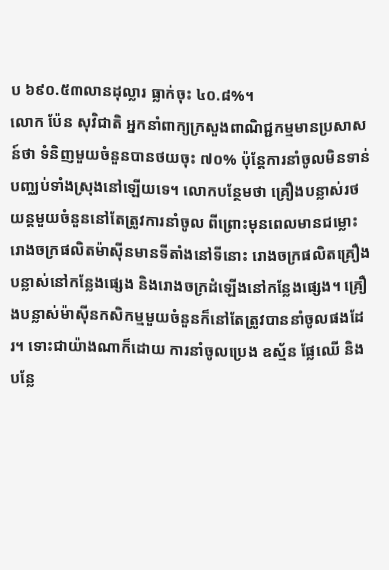ប ៦៩០.៥៣លានដុល្លារ ធ្លាក់ចុះ ៤០.៨%។
លោក ប៉ែន សុវិជាតិ អ្នកនាំពាក្យក្រសួងពាណិជ្ជកម្មមានប្រសាសន៍ថា ទំនិញមួយចំនួនបានថយចុះ ៧០% ប៉ុន្តែការនាំចូលមិនទាន់បញ្ឈប់ទាំងស្រុងនៅឡើយទេ។ លោកបន្ថែមថា គ្រឿងបន្លាស់រថយន្តមួយចំនួននៅតែត្រូវការនាំចូល ពីព្រោះមុនពេលមានជម្លោះ រោងចក្រផលិតម៉ាស៊ីនមានទីតាំងនៅទីនោះ រោងចក្រផលិតគ្រឿងបន្លាស់នៅកន្លែងផ្សេង និងរោងចក្រដំឡើងនៅកន្លែងផ្សេង។ គ្រឿងបន្លាស់ម៉ាស៊ីនកសិកម្មមួយចំនួនក៏នៅតែត្រូវបាននាំចូលផងដែរ។ ទោះជាយ៉ាងណាក៏ដោយ ការនាំចូលប្រេង ឧស្ម័ន ផ្លែឈើ និងបន្លែ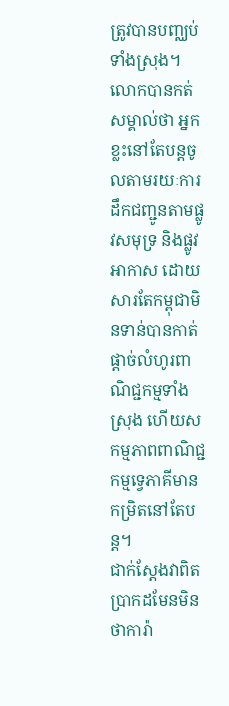ត្រូវបានបញ្ឈប់ទាំងស្រុង។
លោកបានកត់សម្គាល់ថា អ្នកខ្លះនៅតែបន្តចូលតាមរយៈការដឹកជញ្ជូនតាមផ្លូវសមុទ្រ និងផ្លូវអាកាស ដោយសារតែកម្ពុជាមិនទាន់បានកាត់ផ្តាច់លំហូរពាណិជ្ជកម្មទាំងស្រុង ហើយសកម្មភាពពាណិជ្ជកម្មទ្វេភាគីមានកម្រិតនៅតែបន្ត។
ជាក់ស្តែងវាពិតប្រាកដមែនមិនថាការ៉ា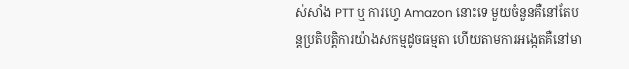ស់សាំង PTT ឬ ការហ្វេ Amazon នោះទេ មួយចំនួនគឺនៅតែបន្តប្រតិបត្តិការយ៉ាងសកម្មដូចធម្មតា ហើយតាមការអង្កេតគឺនៅមា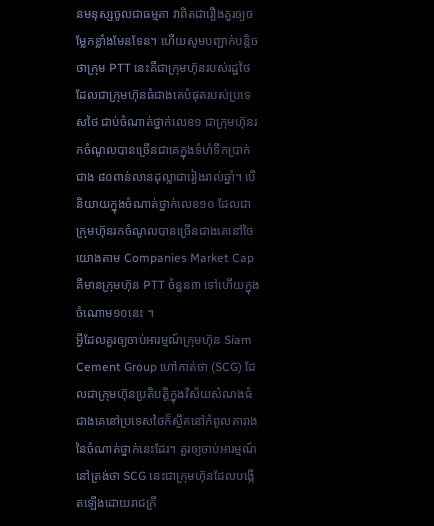នមនុស្សចូលជាធម្មតា វាពិតជារឿងគួរឲ្យចម្លែកខ្លាំងមែនទែន។ ហើយសូមបញ្ជាក់បន្តិចថាក្រុម PTT នេះគឺជាក្រុមហ៊ុនរបស់រដ្ឋថៃ ដែលជាក្រុមហ៊ុនធំជាងគេបំផុតរបស់ប្រទេសថៃ ជាប់ចំណាត់ថ្នាក់លេខ១ ជាក្រុមហ៊ុនរកចំណូលបានច្រើនជាគេក្នុងទំហំទឹកប្រាក់ជាង ៨០ពាន់លានដុល្លាជារៀងរាល់ឆ្នាំ។ បើនិយាយក្នុងចំណាត់ថ្នាក់លេខ១០ ដែលជាក្រុមហ៊ុនរកចំណូលបានច្រើនជាងគេនៅថៃ យោងតាម Companies Market Cap គឺមានក្រុមហ៊ុន PTT ចំនួន៣ ទៅហើយក្នុងចំណោម១០នេះ ។
អ្វីដែលគួរឲ្យចាប់អារម្មណ៍ក្រុមហ៊ុន Siam Cement Group ហៅកាត់ថា (SCG) ដែលជាក្រុមហ៊ុនប្រតិបត្តិក្នុងវិស័យសំណងធំជាងគេនៅប្រទេសថៃក៏ស្ថិតនៅកំពូលតារាងនៃចំណាត់ថ្នាក់នេះដែរ។ គួរឲ្យចាប់អារម្មណ៍នៅត្រង់ថា SCG នេះជាក្រុមហ៊ុនដែលបង្កើតឡើងដោយរាជក្រឹ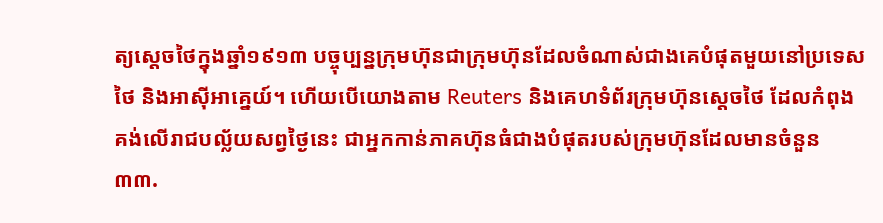ត្យស្តេចថៃក្នុងឆ្នាំ១៩១៣ បច្ចុប្បន្នក្រុមហ៊ុនជាក្រុមហ៊ុនដែលចំណាស់ជាងគេបំផុតមួយនៅប្រទេសថៃ និងអាស៊ីអាគ្នេយ៍។ ហើយបើយោងតាម Reuters និងគេហទំព័រក្រុមហ៊ុនស្តេចថៃ ដែលកំពុងគង់លើរាជបល្ល័យសព្វថ្ងៃនេះ ជាអ្នកកាន់ភាគហ៊ុនធំជាងបំផុតរបស់ក្រុមហ៊ុនដែលមានចំនួន ៣៣.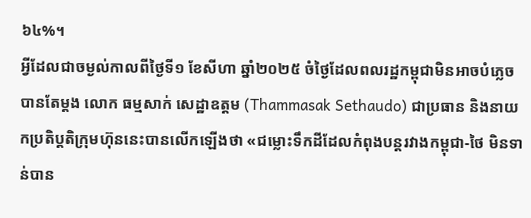៦៤%។
អ្វីដែលជាចម្ងល់កាលពីថ្ងៃទី១ ខែសីហា ឆ្នាំ២០២៥ ចំថ្ងៃដែលពលរដ្ឋកម្ពុជាមិនអាចបំភ្លេចបានតែម្តង លោក ធម្មសាក់ សេដ្ឋាឧត្តម (Thammasak Sethaudo) ជាប្រធាន និងនាយកប្រតិប្តតិក្រុមហ៊ុននេះបានលើកឡើងថា «ជម្លោះទឹកដីដែលកំពុងបន្តរវាងកម្ពុជា-ថៃ មិនទាន់បាន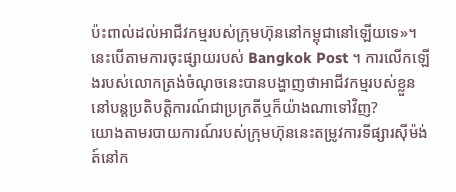ប៉ះពាល់ដល់អាជីវកម្មរបស់ក្រុមហ៊ុននៅកម្ពុជានៅឡើយទេ»។ នេះបើតាមការចុះផ្សាយរបស់ Bangkok Post ។ ការលើកឡើងរបស់លោកត្រង់ចំណុចនេះបានបង្ហាញថាអាជីវកម្មរបស់ខ្លួននៅបន្តប្រតិបត្តិការណ៍ជាប្រក្រតីឬក៏យ៉ាងណាទៅវិញ?
យោងតាមរបាយការណ៍របស់ក្រុមហ៊ុននេះតម្រូវការទីផ្សារស៊ីម៉ង់ត៍នៅក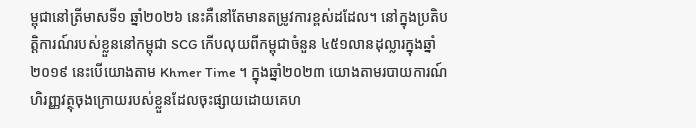ម្ពុជានៅត្រីមាសទី១ ឆ្នាំ២០២៦ នេះគឺនៅតែមានតម្រូវការខ្ពស់ដដែល។ នៅក្នុងប្រតិបត្តិការណ៍របស់ខ្លួននៅកម្ពុជា SCG កើបលុយពីកម្ពុជាចំនួន ៤៥១លានដុល្លារក្នុងឆ្នាំ២០១៩ នេះបើយោងតាម Khmer Time ។ ក្នុងឆ្នាំ២០២៣ យោងតាមរបាយការណ៍ហិរញ្ញវត្ថុចុងក្រោយរបស់ខ្លួនដែលចុះផ្សាយដោយគេហ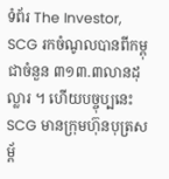ទំព័រ The Investor, SCG រកចំណូលបានពីកម្ពុជាចំនួន ៣១៣.៣លានដុល្លារ ។ ហើយបច្ចុប្បនេះ SCG មានក្រុមហ៊ុនបុត្រសម្ព័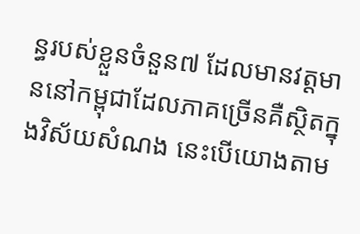ន្ធរបស់ខ្លួនចំនួន៧ ដែលមានវត្តមាននៅកម្ពុជាដែលភាគច្រើនគឺស្ថិតក្នុងវិស័យសំណង នេះបើយោងតាម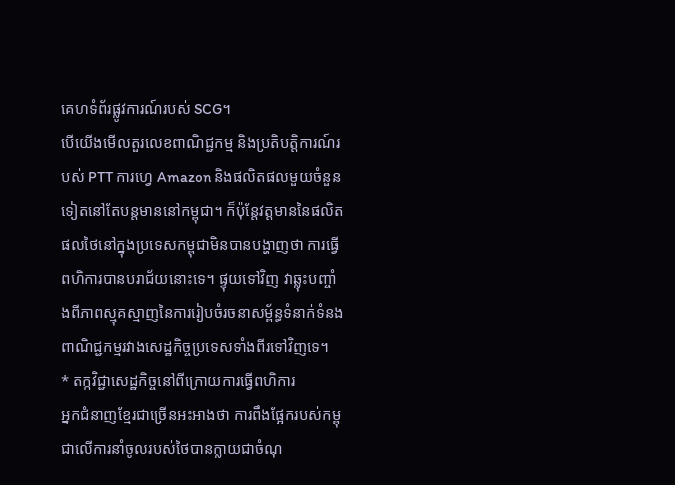គេហទំព័រផ្លូវការណ៍របស់ SCG។
បើយើងមើលតួរលេខពាណិជ្ជកម្ម និងប្រតិបត្តិការណ៍របស់ PTT ការហ្វេ Amazon និងផលិតផលមួយចំនួនទៀតនៅតែបន្តមាននៅកម្ពុជា។ ក៏ប៉ុន្តែវត្តមាននៃផលិតផលថៃនៅក្នុងប្រទេសកម្ពុជាមិនបានបង្ហាញថា ការធ្វើពហិការបានបរាជ័យនោះទេ។ ផ្ទុយទៅវិញ វាឆ្លុះបញ្ចាំងពីភាពស្មុគស្មាញនៃការរៀបចំរចនាសម្ព័ន្ធទំនាក់ទំនងពាណិជ្ជកម្មរវាងសេដ្ឋកិច្ចប្រទេសទាំងពីរទៅវិញទេ។
* តក្កវិជ្ជាសេដ្ឋកិច្ចនៅពីក្រោយការធ្វើពហិការ
អ្នកជំនាញខ្មែរជាច្រើនអះអាងថា ការពឹងផ្អែករបស់កម្ពុជាលើការនាំចូលរបស់ថៃបានក្លាយជាចំណុ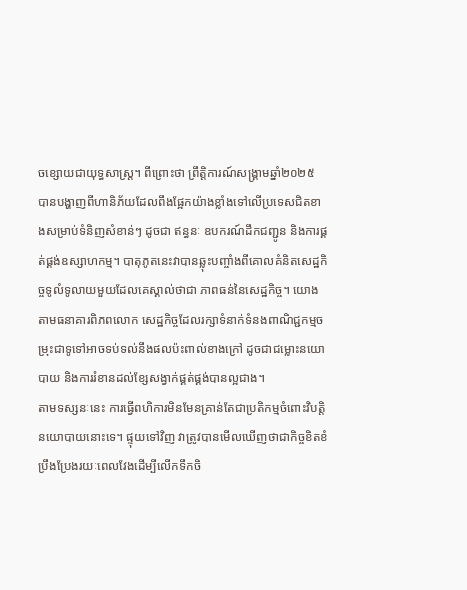ចខ្សោយជាយុទ្ធសាស្ត្រ។ ពីព្រោះថា ព្រឹត្តិការណ៍សង្រ្គាមឆ្នាំ២០២៥ បានបង្ហាញពីហានិភ័យដែលពឹងផ្អែកយ៉ាងខ្លាំងទៅលើប្រទេសជិតខាងសម្រាប់ទំនិញសំខាន់ៗ ដូចជា ឥន្ធនៈ ឧបករណ៍ដឹកជញ្ជូន និងការផ្គត់ផ្គង់ឧស្សាហកម្ម។ បាតុភូតនេះវាបានឆ្លុះបញ្ចាំងពីគោលគំនិតសេដ្ឋកិច្ចទូលំទូលាយមួយដែលគេស្គាល់ថាជា ភាពធន់នៃសេដ្ឋកិច្ច។ យោងតាមធនាគារពិភពលោក សេដ្ឋកិច្ចដែលរក្សាទំនាក់ទំនងពាណិជ្ជកម្មចម្រុះជាទូទៅអាចទប់ទល់នឹងផលប៉ះពាល់ខាងក្រៅ ដូចជាជម្លោះនយោបាយ និងការរំខានដល់ខ្សែសង្វាក់ផ្គត់ផ្គង់បានល្អជាង។
តាមទស្សនៈនេះ ការធ្វើពហិការមិនមែនគ្រាន់តែជាប្រតិកម្មចំពោះវិបត្តិនយោបាយនោះទេ។ ផ្ទុយទៅវិញ វាត្រូវបានមើលឃើញថាជាកិច្ចខិតខំប្រឹងប្រែងរយៈពេលវែងដើម្បីលើកទឹកចិ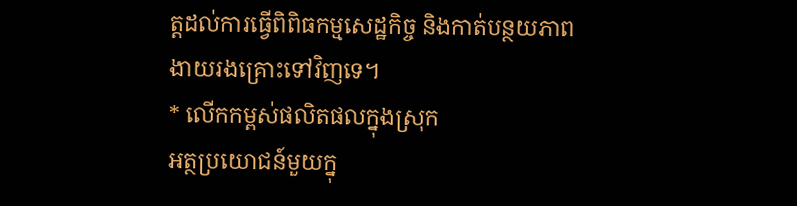ត្តដល់ការធ្វើពិពិធកម្មសេដ្ឋកិច្ច និងកាត់បន្ថយភាពងាយរងគ្រោះទៅវិញទេ។
* លើកកម្ពស់ផលិតផលក្នុងស្រុក
អត្ថប្រយោជន៍មួយក្នុ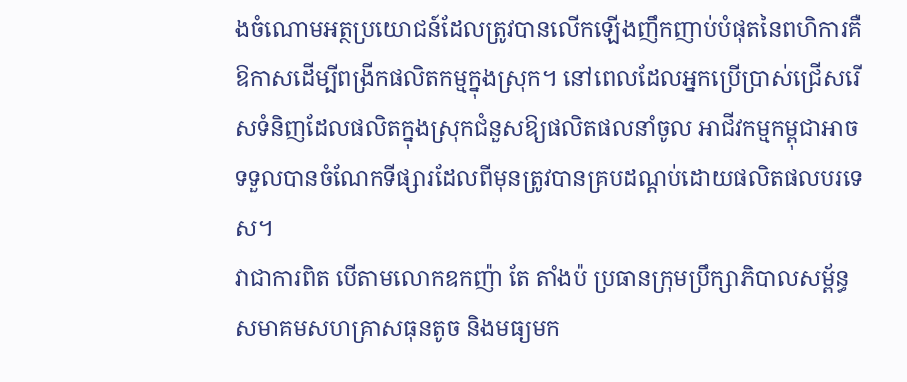ងចំណោមអត្ថប្រយោជន៍ដែលត្រូវបានលើកឡើងញឹកញាប់បំផុតនៃពហិការគឺឱកាសដើម្បីពង្រីកផលិតកម្មក្នុងស្រុក។ នៅពេលដែលអ្នកប្រើប្រាស់ជ្រើសរើសទំនិញដែលផលិតក្នុងស្រុកជំនួសឱ្យផលិតផលនាំចូល អាជីវកម្មកម្ពុជាអាចទទួលបានចំណែកទីផ្សារដែលពីមុនត្រូវបានគ្របដណ្ដប់ដោយផលិតផលបរទេស។
វាជាការពិត បើតាមលោកឧកញ៉ា តែ តាំងប៉ ប្រធានក្រុមប្រឹក្សាភិបាលសម័្ពន្ធសមាគមសហគ្រាសធុនតូច និងមធ្យមក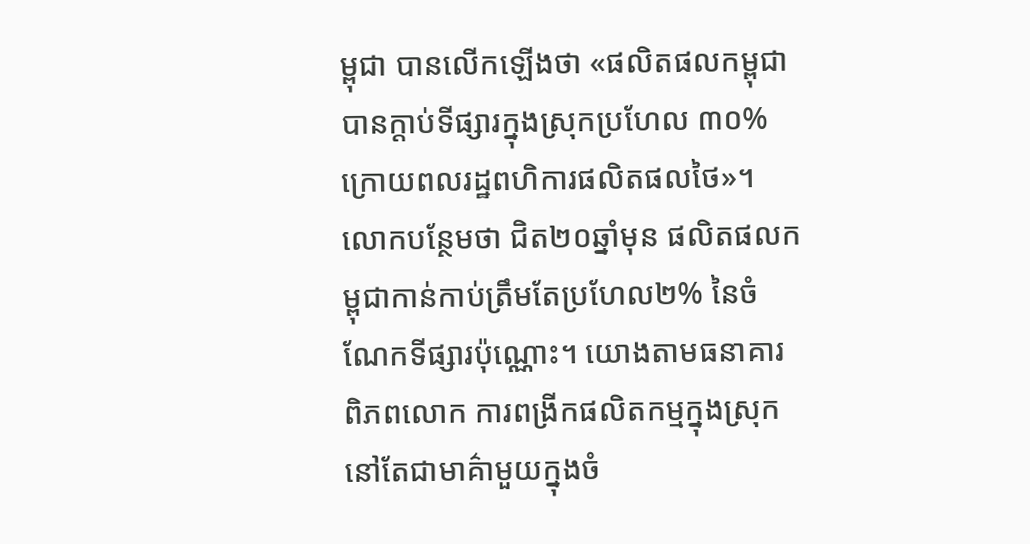ម្ពុជា បានលើកឡើងថា «ផលិតផលកម្ពុជាបានក្តាប់ទីផ្សារក្នុងស្រុកប្រហែល ៣០% ក្រោយពលរដ្ឋពហិការផលិតផលថៃ»។ លោកបន្ថែមថា ជិត២០ឆ្នាំមុន ផលិតផលកម្ពុជាកាន់កាប់ត្រឹមតែប្រហែល២% នៃចំណែកទីផ្សារប៉ុណ្ណោះ។ យោងតាមធនាគារពិភពលោក ការពង្រីកផលិតកម្មក្នុងស្រុកនៅតែជាមាគ៌ាមួយក្នុងចំ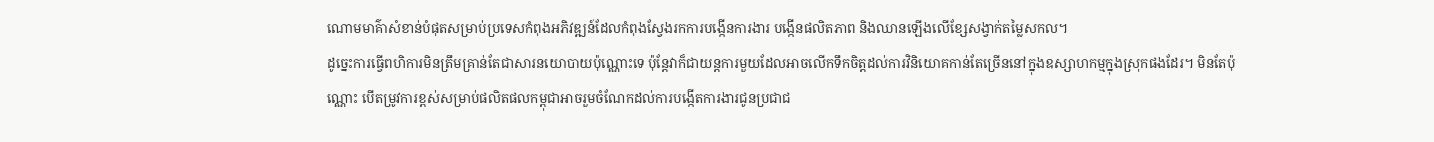ណោមមាគ៌ាសំខាន់បំផុតសម្រាប់ប្រទេសកំពុងអភិវឌ្ឍន៍ដែលកំពុងស្វែងរកការបង្កើនការងារ បង្កើនផលិតភាព និងឈានឡើងលើខ្សែសង្វាក់តម្លៃសកល។
ដូច្នេះការធ្វើពហិការមិនត្រឹមគ្រាន់តែជាសារនយោបាយប៉ុណ្ណោះទេ ប៉ុន្តែវាក៏ជាយន្តការមួយដែលអាចលើកទឹកចិត្តដល់ការវិនិយោគកាន់តែច្រើននៅក្នុងឧស្សាហកម្មក្នុងស្រុកផងដែរ។ មិនតែប៉ុណ្ណោះ បើតម្រូវការខ្ពស់សម្រាប់ផលិតផលកម្ពុជាអាចរួមចំណែកដល់ការបង្កើតការងារជូនប្រជាជ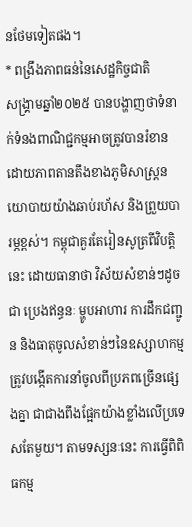នថែមទៀតផង។
* ពង្រឹងភាពធន់នៃសេដ្ឋកិច្ចជាតិ
សង្រ្គាមឆ្នាំ២០២៥ បានបង្ហាញថាទំនាក់ទំនងពាណិជ្ជកម្មអាចត្រូវបានរំខានដោយភាពតានតឹងខាងភូមិសាស្ត្រនយោបាយយ៉ាងឆាប់រហ័ស និងព្រួយបារម្ភខ្ពស់។ កម្ពុជាគួរតែរៀនសូត្រពីវិបត្តិនេះ ដោយធានាថា វិស័យសំខាន់ៗដូចជា ប្រេងឥន្ធនៈ ម្ហូបអាហារ ការដឹកជញ្ជូន និងធាតុចូលសំខាន់ៗនៃឧស្សាហកម្ម ត្រូវបង្កើតការនាំចូលពីប្រភពច្រើនផ្សេងគ្នា ជាជាងពឹងផ្អែកយ៉ាងខ្លាំងលើប្រទេសតែមួយ។ តាមទស្សនៈនេះ ការធ្វើពិពិធកម្ម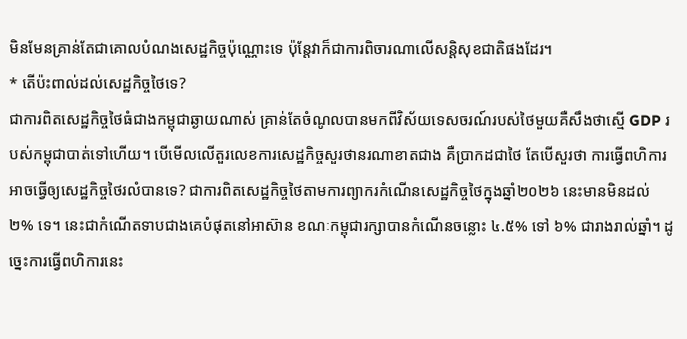មិនមែនគ្រាន់តែជាគោលបំណងសេដ្ឋកិច្ចប៉ុណ្ណោះទេ ប៉ុន្តែវាក៏ជាការពិចារណាលើសន្តិសុខជាតិផងដែរ។
* តើប៉ះពាល់ដល់សេដ្ឋកិច្ចថៃទេ?
ជាការពិតសេដ្ឋកិច្ចថៃធំជាងកម្ពុជាឆ្ងាយណាស់ គ្រាន់តែចំណូលបានមកពីវិស័យទេសចរណ៍របស់ថៃមួយគឺសឹងថាស្មើ GDP របស់កម្ពុជាបាត់ទៅហើយ។ បើមើលលើតួរលេខការសេដ្ឋកិច្ចសួរថានរណាខាតជាង គឺប្រាកដជាថៃ តែបើសួរថា ការធ្វើពហិការអាចធ្វើឲ្យសេដ្ឋកិច្ចថៃរលំបានទេ? ជាការពិតសេដ្ឋកិច្ចថៃតាមការព្យាករកំណើនសេដ្ឋកិច្ចថៃក្នុងឆ្នាំ២០២៦ នេះមានមិនដល់ ២% ទេ។ នេះជាកំណើតទាបជាងគេបំផុតនៅអាស៊ាន ខណៈកម្ពុជារក្សាបានកំណើនចន្លោះ ៤.៥% ទៅ ៦% ជារាងរាល់ឆ្នាំ។ ដូច្នេះការធ្វើពហិការនេះ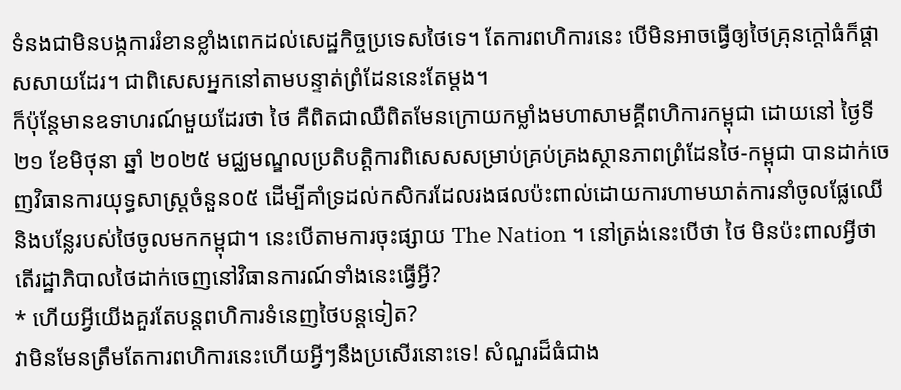ទំនងជាមិនបង្កការរំខានខ្លាំងពេកដល់សេដ្ឋកិច្ចប្រទេសថៃទេ។ តែការពហិការនេះ បើមិនអាចធ្វើឲ្យថៃគ្រុនក្តៅធំក៏ផ្តាសសាយដែរ។ ជាពិសេសអ្នកនៅតាមបន្ទាត់ព្រំដែននេះតែម្តង។
ក៏ប៉ុន្តែមានឧទាហរណ៍មួយដែរថា ថៃ គឺពិតជាឈឺពិតមែនក្រោយកម្លាំងមហាសាមគ្គីពហិការកម្ពុជា ដោយនៅ ថ្ងៃទី ២១ ខែមិថុនា ឆ្នាំ ២០២៥ មជ្ឈមណ្ឌលប្រតិបត្តិការពិសេសសម្រាប់គ្រប់គ្រងស្ថានភាពព្រំដែនថៃ-កម្ពុជា បានដាក់ចេញវិធានការយុទ្ធសាស្ត្រចំនួន០៥ ដើម្បីគាំទ្រដល់កសិករដែលរងផលប៉ះពាល់ដោយការហាមឃាត់ការនាំចូលផ្លែឈើ និងបន្លែរបស់ថៃចូលមកកម្ពុជា។ នេះបើតាមការចុះផ្សាយ The Nation ។ នៅត្រង់នេះបើថា ថៃ មិនប៉ះពាលអ្វីថាតើរដ្ឋាភិបាលថៃដាក់ចេញនៅវិធានការណ៍ទាំងនេះធ្វើអ្វី?
* ហើយអ្វីយើងគួរតែបន្តពហិការទំនេញថៃបន្តទៀត?
វាមិនមែនត្រឹមតែការពហិការនេះហើយអ្វីៗនឹងប្រសើរនោះទេ! សំណួរដ៏ធំជាង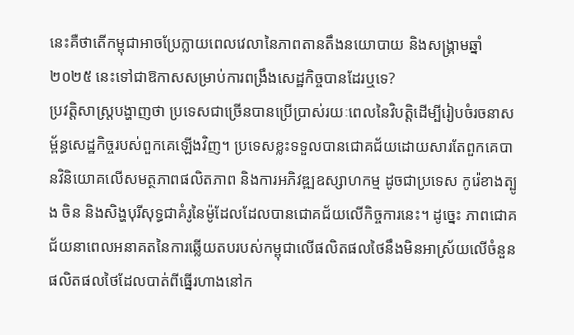នេះគឺថាតើកម្ពុជាអាចប្រែក្លាយពេលវេលានៃភាពតានតឹងនយោបាយ និងសង្រ្គាមឆ្នាំ២០២៥ នេះទៅជាឱកាសសម្រាប់ការពង្រឹងសេដ្ឋកិច្ចបានដែរឬទេ?
ប្រវត្តិសាស្ត្របង្ហាញថា ប្រទេសជាច្រើនបានប្រើប្រាស់រយៈពេលនៃវិបត្តិដើម្បីរៀបចំរចនាសម្ព័ន្ធសេដ្ឋកិច្ចរបស់ពួកគេឡើងវិញ។ ប្រទេសខ្លះទទួលបានជោគជ័យដោយសារតែពួកគេបានវិនិយោគលើសមត្ថភាពផលិតភាព និងការអភិវឌ្ឍឧស្សាហកម្ម ដូចជាប្រទេស កូរ៉េខាងត្បូង ចិន និងសិង្ហបុរីសុទ្ធជាគំរូនៃម៉ូដែលដែលបានជោគជ័យលើកិច្ចការនេះ។ ដូច្នេះ ភាពជោគជ័យនាពេលអនាគតនៃការឆ្លើយតបរបស់កម្ពុជាលើផលិតផលថៃនឹងមិនអាស្រ័យលើចំនួនផលិតផលថៃដែលបាត់ពីធ្នើរហាងនៅក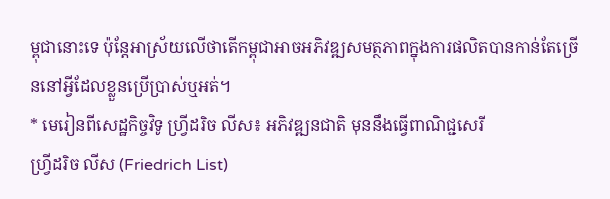ម្ពុជានោះទេ ប៉ុន្តែអាស្រ័យលើថាតើកម្ពុជាអាចអភិវឌ្ឍសមត្ថភាពក្នុងការផលិតបានកាន់តែច្រើននៅអ្វីដែលខ្លួនប្រើប្រាស់ឬអត់។
* មេរៀនពីសេដ្ឋកិច្ចវិទូ ហ្វ្រីដរិច លីស៖ អភិវឌ្ឍនជាតិ មុននឹងធ្វើពាណិជ្ជសេរី
ហ្វ្រីដរិច លីស (Friedrich List)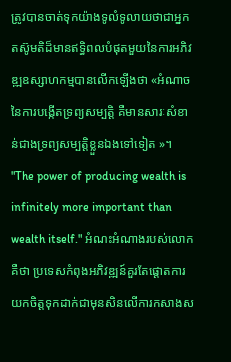ត្រូវបានចាត់ទុកយ៉ាងទូលំទូលាយថាជាអ្នកតស៊ូមតិដ៏មានឥទ្ធិពលបំផុតមួយនៃការអភិវឌ្ឍឧស្សាហកម្មបានលើកឡើងថា «អំណាចនៃការបង្កើតទ្រព្យសម្បត្តិ គឺមានសារៈសំខាន់ជាងទ្រព្យសម្បត្តិខ្លួនឯងទៅទៀត »។ "The power of producing wealth is infinitely more important than wealth itself." អំណះអំណាងរបស់លោកគឺថា ប្រទេសកំពុងអភិវឌ្ឍន៍គួរតែផ្តោតការយកចិត្តទុកដាក់ជាមុនសិនលើការកសាងស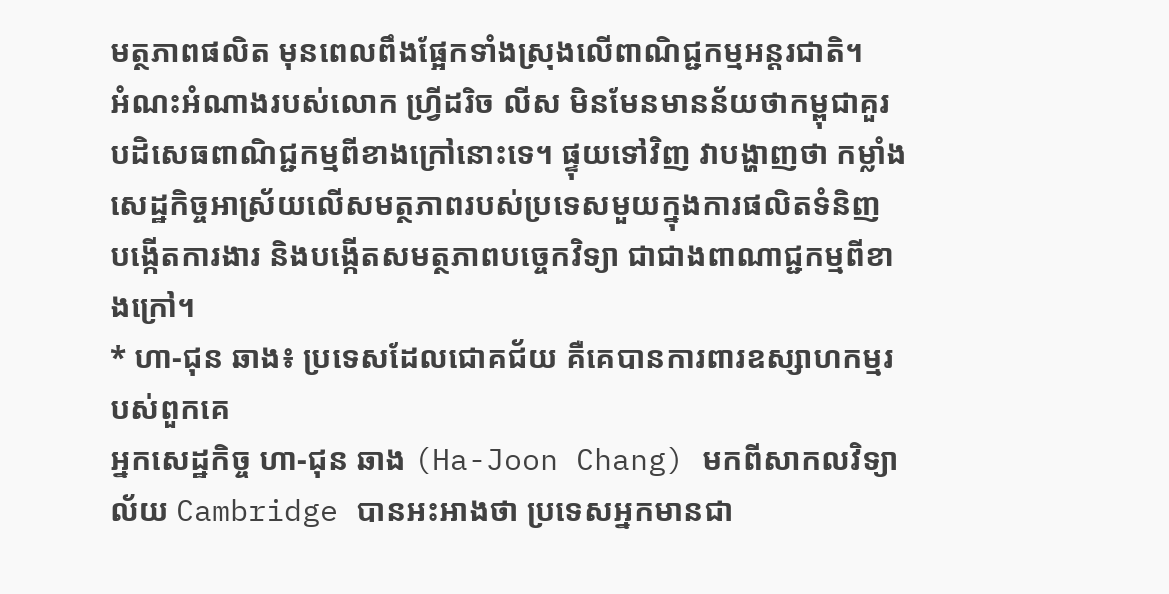មត្ថភាពផលិត មុនពេលពឹងផ្អែកទាំងស្រុងលើពាណិជ្ជកម្មអន្តរជាតិ។
អំណះអំណាងរបស់លោក ហ្វ្រីដរិច លីស មិនមែនមានន័យថាកម្ពុជាគួរបដិសេធពាណិជ្ជកម្មពីខាងក្រៅនោះទេ។ ផ្ទុយទៅវិញ វាបង្ហាញថា កម្លាំងសេដ្ឋកិច្ចអាស្រ័យលើសមត្ថភាពរបស់ប្រទេសមួយក្នុងការផលិតទំនិញ បង្កើតការងារ និងបង្កើតសមត្ថភាពបច្ចេកវិទ្យា ជាជាងពាណាជ្ជកម្មពីខាងក្រៅ។
* ហា-ជុន ឆាង៖ ប្រទេសដែលជោគជ័យ គឺគេបានការពារឧស្សាហកម្មរបស់ពួកគេ
អ្នកសេដ្ឋកិច្ច ហា-ជុន ឆាង (Ha-Joon Chang) មកពីសាកលវិទ្យាល័យ Cambridge បានអះអាងថា ប្រទេសអ្នកមានជា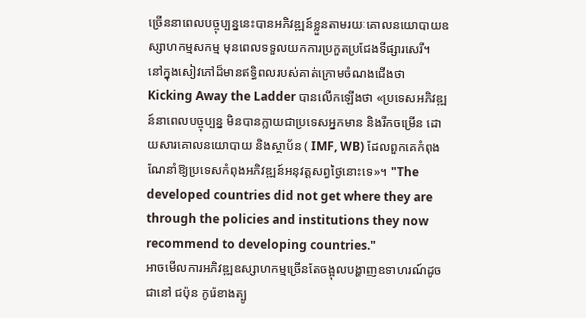ច្រើននាពេលបច្ចុប្បន្ននេះបានអភិវឌ្ឍន៍ខ្លួនតាមរយៈគោលនយោបាយឧស្សាហកម្មសកម្ម មុនពេលទទួលយកការប្រកួតប្រជែងទីផ្សារសេរី។
នៅក្នុងសៀវភៅដ៏មានឥទ្ធិពលរបស់គាត់ក្រោមចំណងជើងថា Kicking Away the Ladder បានលើកឡើងថា «ប្រទេសអភិវឌ្ឍន៍នាពេលបច្ចុប្បន្ន មិនបានក្លាយជាប្រទេសអ្នកមាន និងរីកចម្រើន ដោយសារគោលនយោបាយ និងស្ថាប័ន ( IMF, WB) ដែលពួកគេកំពុងណែនាំឱ្យប្រទេសកំពុងអភិវឌ្ឍន៍អនុវត្តសព្វថ្ងៃនោះទេ»។ "The developed countries did not get where they are through the policies and institutions they now recommend to developing countries."
អាចមើលការអភិវឌ្ឍឧស្សាហកម្មច្រើនតែចង្អុលបង្ហាញឧទាហរណ៍ដូចជានៅ ជប៉ុន កូរ៉េខាងត្បូ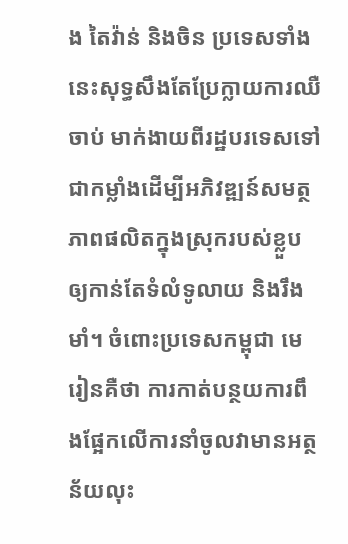ង តៃវ៉ាន់ និងចិន ប្រទេសទាំងនេះសុទ្ធសឹងតែប្រែក្លាយការឈឺចាប់ មាក់ងាយពីរដ្ឋបរទេសទៅជាកម្លាំងដើម្បីអភិវឌ្ឍន៍សមត្ថភាពផលិតក្នុងស្រុករបស់ខ្លួបឲ្យកាន់តែទំលំទូលាយ និងរឹងមាំ។ ចំពោះប្រទេសកម្ពុជា មេរៀនគឺថា ការកាត់បន្ថយការពឹងផ្អែកលើការនាំចូលវាមានអត្ថន័យលុះ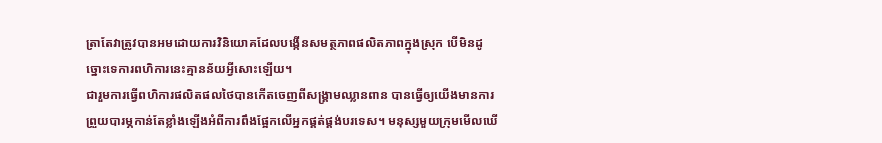ត្រាតែវាត្រូវបានអមដោយការវិនិយោគដែលបង្កើនសមត្ថភាពផលិតភាពក្នុងស្រុក បើមិនដូច្នោះទេការពហិការនេះគ្មានន័យអ្វីសោះឡើយ។
ជារួមការធ្វើពហិការផលិតផលថៃបានកើតចេញពីសង្រ្គាមឈ្លានពាន បានធ្វើឲ្យយើងមានការព្រួយបារម្ភកាន់តែខ្លាំងឡើងអំពីការពឹងផ្អែកលើអ្នកផ្គត់ផ្គង់បរទេស។ មនុស្សមួយក្រុមមើលឃើ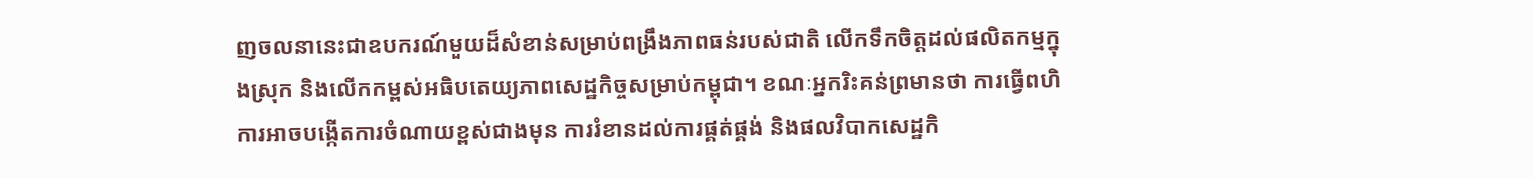ញចលនានេះជាឧបករណ៍មួយដ៏សំខាន់សម្រាប់ពង្រឹងភាពធន់របស់ជាតិ លើកទឹកចិត្តដល់ផលិតកម្មក្នុងស្រុក និងលើកកម្ពស់អធិបតេយ្យភាពសេដ្ឋកិច្ចសម្រាប់កម្ពុជា។ ខណៈអ្នករិះគន់ព្រមានថា ការធ្វើពហិការអាចបង្កើតការចំណាយខ្ពស់ជាងមុន ការរំខានដល់ការផ្គត់ផ្គង់ និងផលវិបាកសេដ្ឋកិ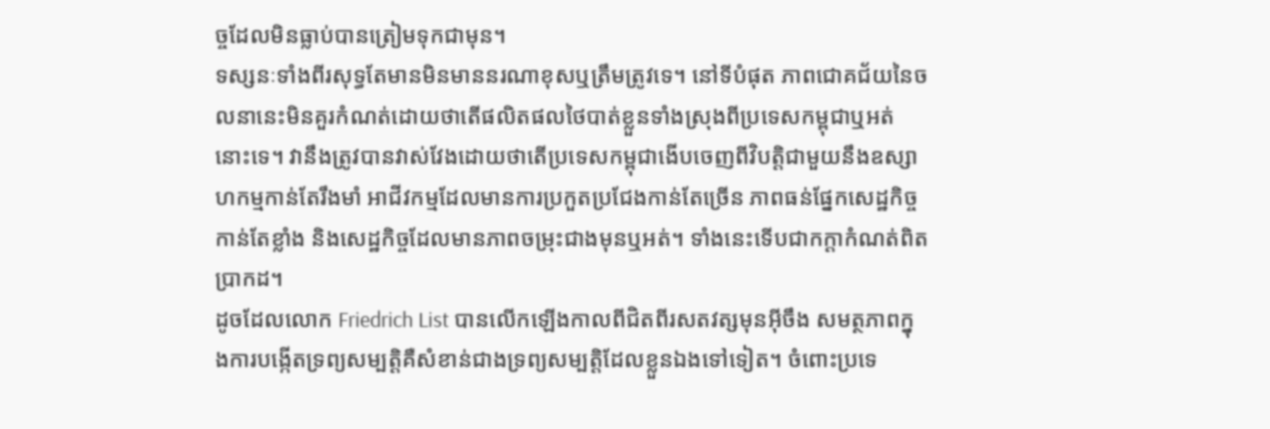ច្ចដែលមិនធ្លាប់បានត្រៀមទុកជាមុន។
ទស្សនៈទាំងពីរសុទ្ធតែមានមិនមាននរណាខុសឬត្រឹមត្រូវទេ។ នៅទីបំផុត ភាពជោគជ័យនៃចលនានេះមិនគួរកំណត់ដោយថាតើផលិតផលថៃបាត់ខ្លួនទាំងស្រុងពីប្រទេសកម្ពុជាឬអត់នោះទេ។ វានឹងត្រូវបានវាស់វែងដោយថាតើប្រទេសកម្ពុជាងើបចេញពីវិបត្តិជាមួយនឹងឧស្សាហកម្មកាន់តែរឹងមាំ អាជីវកម្មដែលមានការប្រកួតប្រជែងកាន់តែច្រើន ភាពធន់ផ្នែកសេដ្ឋកិច្ចកាន់តែខ្លាំង និងសេដ្ឋកិច្ចដែលមានភាពចម្រុះជាងមុនឬអត់។ ទាំងនេះទើបជាកក្តាកំណត់ពិតប្រាកដ។
ដូចដែលលោក Friedrich List បានលើកឡើងកាលពីជិតពីរសតវត្សមុនអ៊ីចឹង សមត្ថភាពក្នុងការបង្កើតទ្រព្យសម្បត្តិគឺសំខាន់ជាងទ្រព្យសម្បត្តិដែលខ្លួនឯងទៅទៀត។ ចំពោះប្រទេ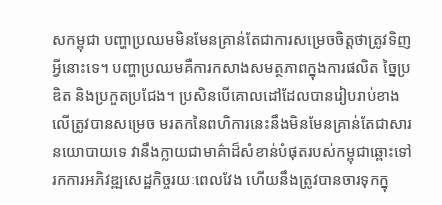សកម្ពុជា បញ្ហាប្រឈមមិនមែនគ្រាន់តែជាការសម្រេចចិត្តថាត្រូវទិញអ្វីនោះទេ។ បញ្ហាប្រឈមគឺការកសាងសមត្ថភាពក្នុងការផលិត ច្នៃប្រឌិត និងប្រកួតប្រជែង។ ប្រសិនបើគោលដៅដែលបានរៀបរាប់ខាងលើត្រូវបានសម្រេច មរតកនៃពហិការនេះនឹងមិនមែនគ្រាន់តែជាសារនយោបាយទេ វានឹងក្លាយជាមាគ៌ាដ៏សំខាន់បំផុតរបស់កម្ពុជាឆ្ពោះទៅរកការអភិវឌ្ឍសេដ្ឋកិច្ចរយៈពេលវែង ហើយនឹងត្រូវបានចារទុកក្នុ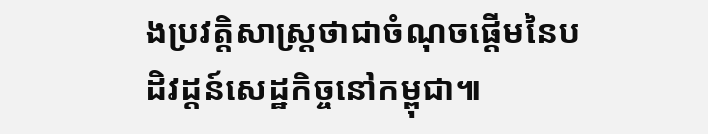ងប្រវត្តិសាស្រ្តថាជាចំណុចផ្តើមនៃបដិវដ្តន៍សេដ្ឋកិច្ចនៅកម្ពុជា៕